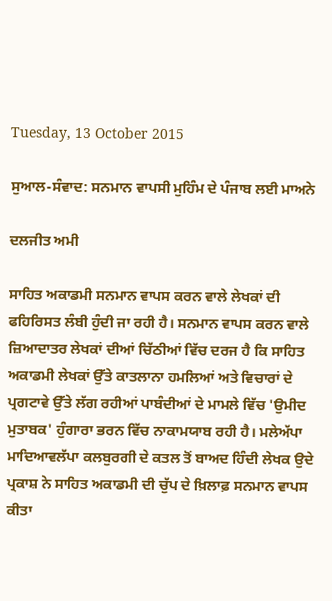Tuesday, 13 October 2015

ਸੁਆਲ-ਸੰਵਾਦ: ਸਨਮਾਨ ਵਾਪਸੀ ਮੁਹਿੰਮ ਦੇ ਪੰਜਾਬ ਲਈ ਮਾਅਨੇ

ਦਲਜੀਤ ਅਮੀ

ਸਾਹਿਤ ਅਕਾਡਮੀ ਸਨਮਾਨ ਵਾਪਸ ਕਰਨ ਵਾਲੇ ਲੇਖਕਾਂ ਦੀ ਫਹਿਰਿਸਤ ਲੰਬੀ ਹੁੰਦੀ ਜਾ ਰਹੀ ਹੈ। ਸਨਮਾਨ ਵਾਪਸ ਕਰਨ ਵਾਲੇ ਜ਼ਿਆਦਾਤਰ ਲੇਖਕਾਂ ਦੀਆਂ ਚਿੱਠੀਆਂ ਵਿੱਚ ਦਰਜ ਹੈ ਕਿ ਸਾਹਿਤ ਅਕਾਡਮੀ ਲੇਖਕਾਂ ਉੱਤੇ ਕਾਤਲਾਨਾ ਹਮਲਿਆਂ ਅਤੇ ਵਿਚਾਰਾਂ ਦੇ ਪ੍ਰਗਟਾਵੇ ਉੱਤੇ ਲੱਗ ਰਹੀਆਂ ਪਾਬੰਦੀਆਂ ਦੇ ਮਾਮਲੇ ਵਿੱਚ 'ਉਮੀਦ ਮੁਤਾਬਕ' ਹੁੰਗਾਰਾ ਭਰਨ ਵਿੱਚ ਨਾਕਾਮਯਾਬ ਰਹੀ ਹੈ। ਮਲੇਅੱਪਾ ਮਾਦਿਆਵਲੱਪਾ ਕਲਬੁਰਗੀ ਦੇ ਕਤਲ ਤੋਂ ਬਾਅਦ ਹਿੰਦੀ ਲੇਖਕ ਉਦੇ ਪ੍ਰਕਾਸ਼ ਨੇ ਸਾਹਿਤ ਅਕਾਡਮੀ ਦੀ ਚੁੱਪ ਦੇ ਖ਼ਿਲਾਫ਼ ਸਨਮਾਨ ਵਾਪਸ ਕੀਤਾ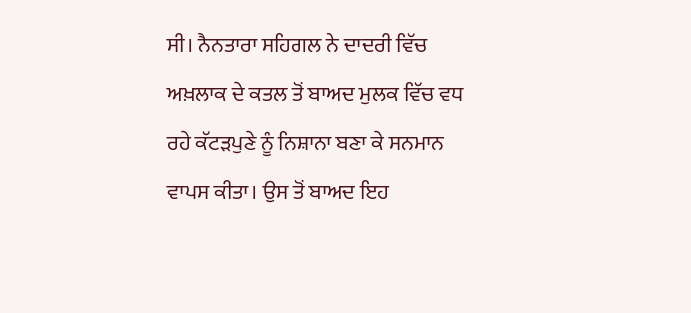ਸੀ। ਨੈਨਤਾਰਾ ਸਹਿਗਲ ਨੇ ਦਾਦਰੀ ਵਿੱਚ ਅਖ਼ਲਾਕ ਦੇ ਕਤਲ ਤੋਂ ਬਾਅਦ ਮੁਲਕ ਵਿੱਚ ਵਧ ਰਹੇ ਕੱਟੜਪੁਣੇ ਨੂੰ ਨਿਸ਼ਾਨਾ ਬਣਾ ਕੇ ਸਨਮਾਨ ਵਾਪਸ ਕੀਤਾ। ਉਸ ਤੋਂ ਬਾਅਦ ਇਹ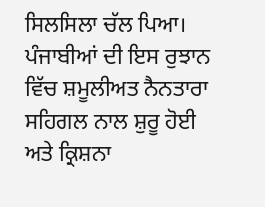ਸਿਲਸਿਲਾ ਚੱਲ ਪਿਆ। ਪੰਜਾਬੀਆਂ ਦੀ ਇਸ ਰੁਝਾਨ ਵਿੱਚ ਸ਼ਮੂਲੀਅਤ ਨੈਨਤਾਰਾ ਸਹਿਗਲ ਨਾਲ ਸ਼ੁਰੂ ਹੋਈ ਅਤੇ ਕ੍ਰਿਸ਼ਨਾ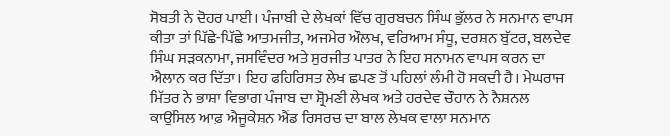ਸੋਬਤੀ ਨੇ ਦੋਹਰ ਪਾਈ। ਪੰਜਾਬੀ ਦੇ ਲੇਖਕਾਂ ਵਿੱਚ ਗੁਰਬਚਨ ਸਿੰਘ ਭੁੱਲਰ ਨੇ ਸਨਮਾਨ ਵਾਪਸ ਕੀਤਾ ਤਾਂ ਪਿੱਛੇ-ਪਿੱਛੇ ਆਤਮਜੀਤ, ਅਜਮੇਰ ਔਲਖ, ਵਰਿਆਮ ਸੰਧੂ, ਦਰਸ਼ਨ ਬੁੱਟਰ, ਬਲਦੇਵ ਸਿੰਘ ਸੜਕਨਾਮਾ, ਜਸਵਿੰਦਰ ਅਤੇ ਸੁਰਜੀਤ ਪਾਤਰ ਨੇ ਇਹ ਸਨਾਮਨ ਵਾਪਸ ਕਰਨ ਦਾ ਐਲਾਨ ਕਰ ਦਿੱਤਾ। ਇਹ ਫਹਿਰਿਸਤ ਲੇਖ ਛਪਣ ਤੋਂ ਪਹਿਲਾਂ ਲੰਮੀ ਹੋ ਸਕਦੀ ਹੈ। ਮੇਘਰਾਜ ਮਿੱਤਰ ਨੇ ਭਾਸ਼ਾ ਵਿਭਾਗ ਪੰਜਾਬ ਦਾ ਸ਼੍ਰੋਮਣੀ ਲੇਖਕ ਅਤੇ ਹਰਦੇਵ ਚੌਹਾਨ ਨੇ ਨੈਸ਼ਨਲ ਕਾਉਂਸਿਲ ਆਫ਼ ਐਜੂਕੇਸ਼ਨ ਐਂਡ ਰਿਸਰਚ ਦਾ ਬਾਲ ਲੇਖਕ ਵਾਲਾ ਸਨਮਾਨ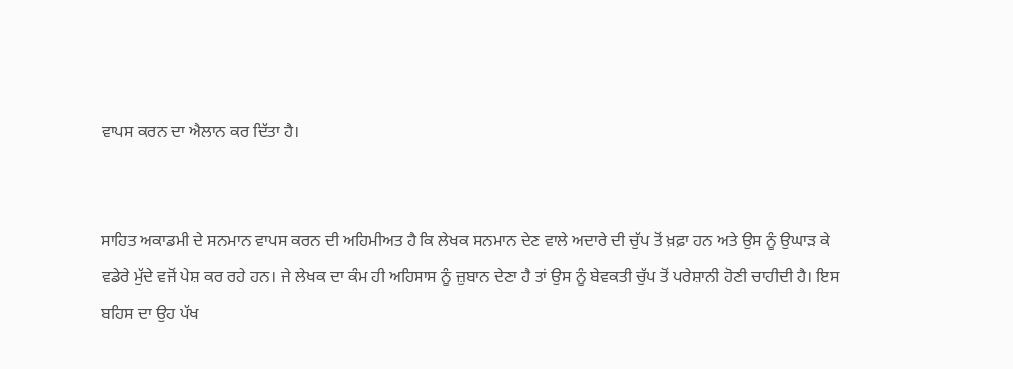ਵਾਪਸ ਕਰਨ ਦਾ ਐਲਾਨ ਕਰ ਦਿੱਤਾ ਹੈ।


ਸਾਹਿਤ ਅਕਾਡਮੀ ਦੇ ਸਨਮਾਨ ਵਾਪਸ ਕਰਨ ਦੀ ਅਹਿਮੀਅਤ ਹੈ ਕਿ ਲੇਖਕ ਸਨਮਾਨ ਦੇਣ ਵਾਲੇ ਅਦਾਰੇ ਦੀ ਚੁੱਪ ਤੋਂ ਖ਼ਫ਼ਾ ਹਨ ਅਤੇ ਉਸ ਨੂੰ ਉਘਾੜ ਕੇ ਵਡੇਰੇ ਮੁੱਦੇ ਵਜੋਂ ਪੇਸ਼ ਕਰ ਰਹੇ ਹਨ। ਜੇ ਲੇਖਕ ਦਾ ਕੰਮ ਹੀ ਅਹਿਸਾਸ ਨੂੰ ਜ਼ੁਬਾਨ ਦੇਣਾ ਹੈ ਤਾਂ ਉਸ ਨੂੰ ਬੇਵਕਤੀ ਚੁੱਪ ਤੋਂ ਪਰੇਸ਼ਾਨੀ ਹੋਣੀ ਚਾਹੀਦੀ ਹੈ। ਇਸ ਬਹਿਸ ਦਾ ਉਹ ਪੱਖ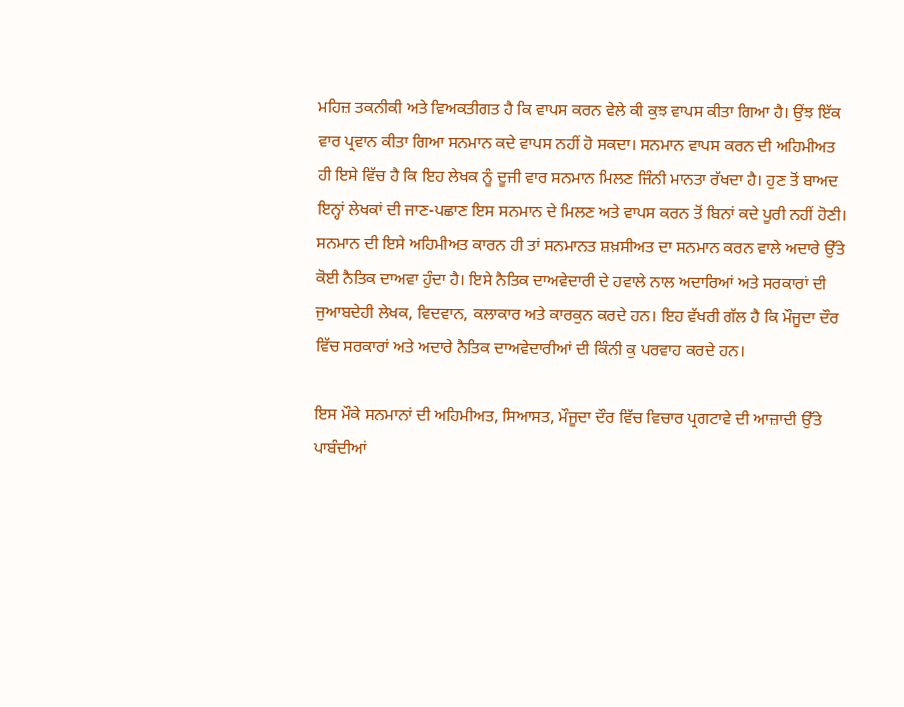ਮਹਿਜ਼ ਤਕਨੀਕੀ ਅਤੇ ਵਿਅਕਤੀਗਤ ਹੈ ਕਿ ਵਾਪਸ ਕਰਨ ਵੇਲੇ ਕੀ ਕੁਝ ਵਾਪਸ ਕੀਤਾ ਗਿਆ ਹੈ। ਉਂਝ ਇੱਕ ਵਾਰ ਪ੍ਰਵਾਨ ਕੀਤਾ ਗਿਆ ਸਨਮਾਨ ਕਦੇ ਵਾਪਸ ਨਹੀਂ ਹੋ ਸਕਦਾ। ਸਨਮਾਨ ਵਾਪਸ ਕਰਨ ਦੀ ਅਹਿਮੀਅਤ ਹੀ ਇਸੇ ਵਿੱਚ ਹੈ ਕਿ ਇਹ ਲੇਖਕ ਨੂੰ ਦੂਜੀ ਵਾਰ ਸਨਮਾਨ ਮਿਲਣ ਜਿੰਨੀ ਮਾਨਤਾ ਰੱਖਦਾ ਹੈ। ਹੁਣ ਤੋਂ ਬਾਅਦ ਇਨ੍ਹਾਂ ਲੇਖਕਾਂ ਦੀ ਜਾਣ-ਪਛਾਣ ਇਸ ਸਨਮਾਨ ਦੇ ਮਿਲਣ ਅਤੇ ਵਾਪਸ ਕਰਨ ਤੋਂ ਬਿਨਾਂ ਕਦੇ ਪੂਰੀ ਨਹੀਂ ਹੋਣੀ। ਸਨਮਾਨ ਦੀ ਇਸੇ ਅਹਿਮੀਅਤ ਕਾਰਨ ਹੀ ਤਾਂ ਸਨਮਾਨਤ ਸ਼ਖ਼ਸੀਅਤ ਦਾ ਸਨਮਾਨ ਕਰਨ ਵਾਲੇ ਅਦਾਰੇ ਉੱਤੇ ਕੋਈ ਨੈਤਿਕ ਦਾਅਵਾ ਹੁੰਦਾ ਹੈ। ਇਸੇ ਨੈਤਿਕ ਦਾਅਵੇਦਾਰੀ ਦੇ ਹਵਾਲੇ ਨਾਲ ਅਦਾਰਿਆਂ ਅਤੇ ਸਰਕਾਰਾਂ ਦੀ ਜੁਆਬਦੇਹੀ ਲੇਖਕ, ਵਿਦਵਾਨ, ਕਲਾਕਾਰ ਅਤੇ ਕਾਰਕੁਨ ਕਰਦੇ ਹਨ। ਇਹ ਵੱਖਰੀ ਗੱਲ ਹੈ ਕਿ ਮੌਜੂਦਾ ਦੌਰ ਵਿੱਚ ਸਰਕਾਰਾਂ ਅਤੇ ਅਦਾਰੇ ਨੈਤਿਕ ਦਾਅਵੇਦਾਰੀਆਂ ਦੀ ਕਿੰਨੀ ਕੁ ਪਰਵਾਹ ਕਰਦੇ ਹਨ।

ਇਸ ਮੌਕੇ ਸਨਮਾਨਾਂ ਦੀ ਅਹਿਮੀਅਤ, ਸਿਆਸਤ, ਮੌਜੂਦਾ ਦੌਰ ਵਿੱਚ ਵਿਚਾਰ ਪ੍ਰਗਟਾਵੇ ਦੀ ਆਜ਼ਾਦੀ ਉੱਤੇ ਪਾਬੰਦੀਆਂ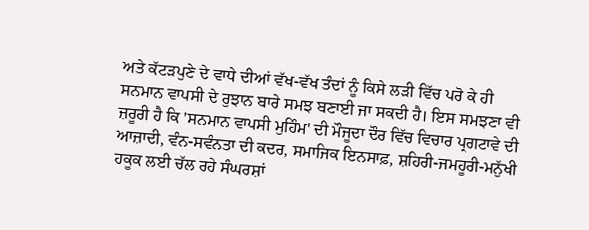ਅਤੇ ਕੱਟੜਪੁਣੇ ਦੇ ਵਾਧੇ ਦੀਆਂ ਵੱਖ-ਵੱਖ ਤੰਦਾਂ ਨੂੰ ਕਿਸੇ ਲੜੀ ਵਿੱਚ ਪਰੋ ਕੇ ਹੀ ਸਨਮਾਨ ਵਾਪਸੀ ਦੇ ਰੁਝਾਨ ਬਾਰੇ ਸਮਝ ਬਣਾਈ ਜਾ ਸਕਦੀ ਹੈ। ਇਸ ਸਮਝਣਾ ਵੀ ਜ਼ਰੂਰੀ ਹੈ ਕਿ 'ਸਨਮਾਨ ਵਾਪਸੀ ਮੁਹਿੰਮ' ਦੀ ਮੌਜੂਦਾ ਦੌਰ ਵਿੱਚ ਵਿਚਾਰ ਪ੍ਰਗਟਾਵੇ ਦੀ ਆਜ਼ਾਦੀ, ਵੰਨ-ਸਵੰਨਤਾ ਦੀ ਕਦਰ, ਸਮਾਜਿਕ ਇਨਸਾਫ਼, ਸ਼ਹਿਰੀ-ਜਮਹੂਰੀ-ਮਨੁੱਖੀ ਹਕੂਕ ਲਈ ਚੱਲ ਰਹੇ ਸੰਘਰਸ਼ਾਂ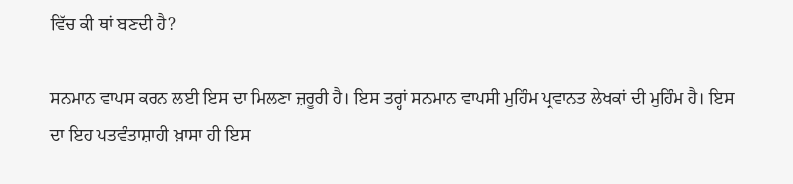ਵਿੱਚ ਕੀ ਥਾਂ ਬਣਦੀ ਹੈ?

ਸਨਮਾਨ ਵਾਪਸ ਕਰਨ ਲਈ ਇਸ ਦਾ ਮਿਲਣਾ ਜ਼ਰੂਰੀ ਹੈ। ਇਸ ਤਰ੍ਹਾਂ ਸਨਮਾਨ ਵਾਪਸੀ ਮੁਹਿੰਮ ਪ੍ਰਵਾਨਤ ਲੇਖਕਾਂ ਦੀ ਮੁਹਿੰਮ ਹੈ। ਇਸ ਦਾ ਇਹ ਪਤਵੰਤਾਸ਼ਾਹੀ ਖ਼ਾਸਾ ਹੀ ਇਸ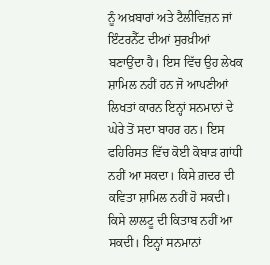ਨੂੰ ਅਖ਼ਬਾਰਾਂ ਅਤੇ ਟੈਲੀਵਿਜ਼ਨ ਜਾਂ ਇੰਟਰਨੈੱਟ ਦੀਆਂ ਸੁਰਖ਼ੀਆਂ ਬਣਾਉਂਦਾ ਹੈ। ਇਸ ਵਿੱਚ ਉਹ ਲੇਖਕ ਸ਼ਾਮਿਲ ਨਹੀਂ ਹਨ ਜੋ ਆਪਣੀਆਂ ਲਿਖਤਾਂ ਕਾਰਨ ਇਨ੍ਹਾਂ ਸਨਮਾਨਾਂ ਦੇ ਘੇਰੇ ਤੋਂ ਸਦਾ ਬਾਹਰ ਹਨ। ਇਸ ਫਹਿਰਿਸਤ ਵਿੱਚ ਕੋਈ ਕੋਬਾੜ ਗਾਂਧੀ ਨਹੀਂ ਆ ਸਕਦਾ। ਕਿਸੇ ਗ਼ਦਰ ਦੀ ਕਵਿਤਾ ਸ਼ਾਮਿਲ ਨਹੀਂ ਹੋ ਸਕਦੀ। ਕਿਸੇ ਲਾਲਟੂ ਦੀ ਕਿਤਾਬ ਨਹੀਂ ਆ ਸਕਦੀ। ਇਨ੍ਹਾਂ ਸਨਮਾਨਾਂ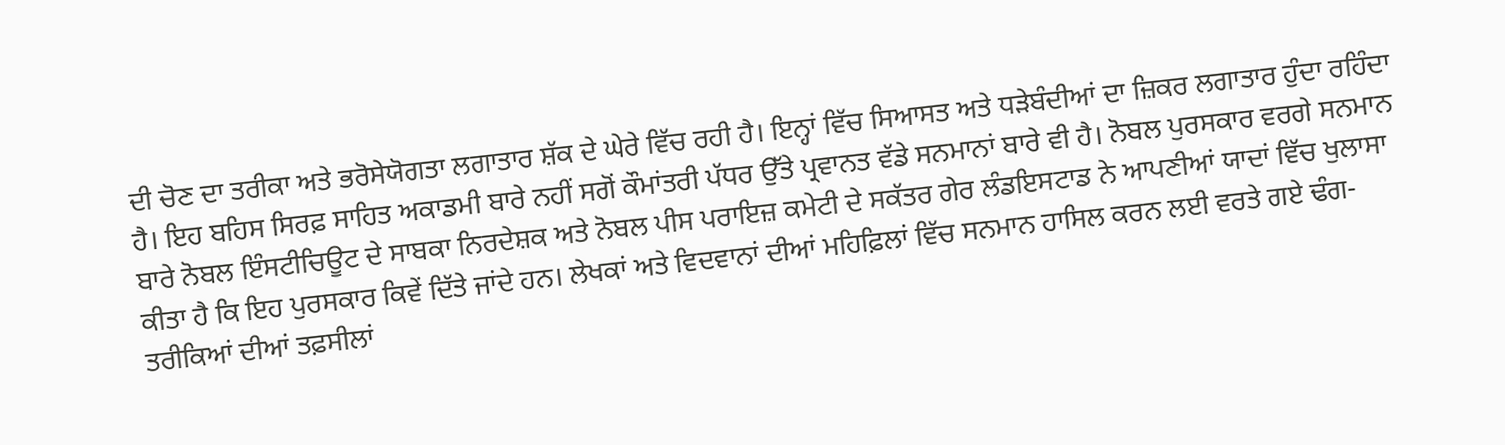ਦੀ ਚੋਣ ਦਾ ਤਰੀਕਾ ਅਤੇ ਭਰੋਸੇਯੋਗਤਾ ਲਗਾਤਾਰ ਸ਼ੱਕ ਦੇ ਘੇਰੇ ਵਿੱਚ ਰਹੀ ਹੈ। ਇਨ੍ਹਾਂ ਵਿੱਚ ਸਿਆਸਤ ਅਤੇ ਧੜੇਬੰਦੀਆਂ ਦਾ ਜ਼ਿਕਰ ਲਗਾਤਾਰ ਹੁੰਦਾ ਰਹਿੰਦਾ ਹੈ। ਇਹ ਬਹਿਸ ਸਿਰਫ਼ ਸਾਹਿਤ ਅਕਾਡਮੀ ਬਾਰੇ ਨਹੀਂ ਸਗੋਂ ਕੌਮਾਂਤਰੀ ਪੱਧਰ ਉੱਤੇ ਪ੍ਰਵਾਨਤ ਵੱਡੇ ਸਨਮਾਨਾਂ ਬਾਰੇ ਵੀ ਹੈ। ਨੋਬਲ ਪੁਰਸਕਾਰ ਵਰਗੇ ਸਨਮਾਨ ਬਾਰੇ ਨੋਬਲ ਇੰਸਟੀਚਿਊਟ ਦੇ ਸਾਬਕਾ ਨਿਰਦੇਸ਼ਕ ਅਤੇ ਨੋਬਲ ਪੀਸ ਪਰਾਇਜ਼ ਕਮੇਟੀ ਦੇ ਸਕੱਤਰ ਗੇਰ ਲੰਡਇਸਟਾਡ ਨੇ ਆਪਣੀਆਂ ਯਾਦਾਂ ਵਿੱਚ ਖੁਲਾਸਾ ਕੀਤਾ ਹੈ ਕਿ ਇਹ ਪੁਰਸਕਾਰ ਕਿਵੇਂ ਦਿੱਤੇ ਜਾਂਦੇ ਹਨ। ਲੇਖਕਾਂ ਅਤੇ ਵਿਦਵਾਨਾਂ ਦੀਆਂ ਮਹਿਫ਼ਿਲਾਂ ਵਿੱਚ ਸਨਮਾਨ ਹਾਸਿਲ ਕਰਨ ਲਈ ਵਰਤੇ ਗਏ ਢੰਗ-ਤਰੀਕਿਆਂ ਦੀਆਂ ਤਫ਼ਸੀਲਾਂ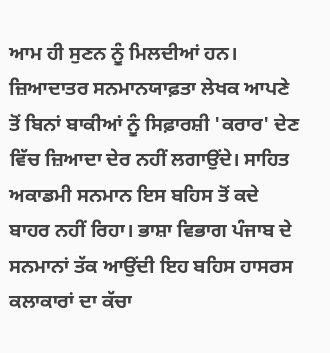ਆਮ ਹੀ ਸੁਣਨ ਨੂੰ ਮਿਲਦੀਆਂ ਹਨ। ਜ਼ਿਆਦਾਤਰ ਸਨਮਾਨਯਾਫ਼ਤਾ ਲੇਖਕ ਆਪਣੇ ਤੋਂ ਬਿਨਾਂ ਬਾਕੀਆਂ ਨੂੰ ਸਿਫ਼ਾਰਸ਼ੀ 'ਕਰਾਰ' ਦੇਣ ਵਿੱਚ ਜ਼ਿਆਦਾ ਦੇਰ ਨਹੀਂ ਲਗਾਉਂਦੇ। ਸਾਹਿਤ ਅਕਾਡਮੀ ਸਨਮਾਨ ਇਸ ਬਹਿਸ ਤੋਂ ਕਦੇ ਬਾਹਰ ਨਹੀਂ ਰਿਹਾ। ਭਾਸ਼ਾ ਵਿਭਾਗ ਪੰਜਾਬ ਦੇ ਸਨਮਾਨਾਂ ਤੱਕ ਆਉਂਦੀ ਇਹ ਬਹਿਸ ਹਾਸਰਸ ਕਲਾਕਾਰਾਂ ਦਾ ਕੱਚਾ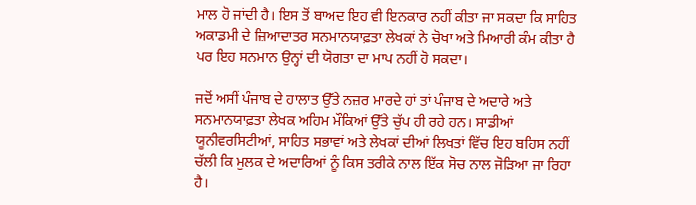ਮਾਲ ਹੋ ਜਾਂਦੀ ਹੈ। ਇਸ ਤੋਂ ਬਾਅਦ ਇਹ ਵੀ ਇਨਕਾਰ ਨਹੀਂ ਕੀਤਾ ਜਾ ਸਕਦਾ ਕਿ ਸਾਹਿਤ ਅਕਾਡਮੀ ਦੇ ਜ਼ਿਆਦਾਤਰ ਸਨਮਾਨਯਾਫ਼ਤਾ ਲੇਖਕਾਂ ਨੇ ਚੋਖਾ ਅਤੇ ਮਿਆਰੀ ਕੰਮ ਕੀਤਾ ਹੈ ਪਰ ਇਹ ਸਨਮਾਨ ਉਨ੍ਹਾਂ ਦੀ ਯੋਗਤਾ ਦਾ ਮਾਪ ਨਹੀਂ ਹੋ ਸਕਦਾ।

ਜਦੋਂ ਅਸੀਂ ਪੰਜਾਬ ਦੇ ਹਾਲਾਤ ਉੱਤੇ ਨਜ਼ਰ ਮਾਰਦੇ ਹਾਂ ਤਾਂ ਪੰਜਾਬ ਦੇ ਅਦਾਰੇ ਅਤੇ ਸਨਮਾਨਯਾਫ਼ਤਾ ਲੇਖਕ ਅਹਿਮ ਮੌਕਿਆਂ ਉੱਤੇ ਚੁੱਪ ਹੀ ਰਹੇ ਹਨ। ਸਾਡੀਆਂ ਯੂਨੀਵਰਸਿਟੀਆਂ, ਸਾਹਿਤ ਸਭਾਵਾਂ ਅਤੇ ਲੇਖਕਾਂ ਦੀਆਂ ਲਿਖਤਾਂ ਵਿੱਚ ਇਹ ਬਹਿਸ ਨਹੀਂ ਚੱਲੀ ਕਿ ਮੁਲਕ ਦੇ ਅਦਾਰਿਆਂ ਨੂੰ ਕਿਸ ਤਰੀਕੇ ਨਾਲ ਇੱਕ ਸੋਚ ਨਾਲ ਜੋੜਿਆ ਜਾ ਰਿਹਾ ਹੈ।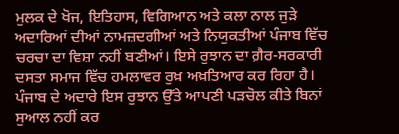ਮੁਲਕ ਦੇ ਖੋਜ, ਇਤਿਹਾਸ, ਵਿਗਿਆਨ ਅਤੇ ਕਲਾ ਨਾਲ ਜੁੜੇ ਅਦਾਰਿਆਂ ਦੀਆਂ ਨਾਮਜ਼ਦਗੀਆਂ ਅਤੇ ਨਿਯੁਕਤੀਆਂ ਪੰਜਾਬ ਵਿੱਚ ਚਰਚਾ ਦਾ ਵਿਸ਼ਾ ਨਹੀਂ ਬਣੀਆਂ। ਇਸੇ ਰੁਝਾਨ ਦਾ ਗ਼ੈਰ-ਸਰਕਾਰੀ ਦਸਤਾ ਸਮਾਜ ਵਿੱਚ ਹਮਲਾਵਰ ਰੁਖ਼ ਅਖ਼ਤਿਆਰ ਕਰ ਰਿਹਾ ਹੈ। ਪੰਜਾਬ ਦੇ ਅਦਾਰੇ ਇਸ ਰੁਝਾਨ ਉੱਤੇ ਆਪਣੀ ਪੜਚੋਲ ਕੀਤੇ ਬਿਨਾਂ ਸੁਆਲ ਨਹੀਂ ਕਰ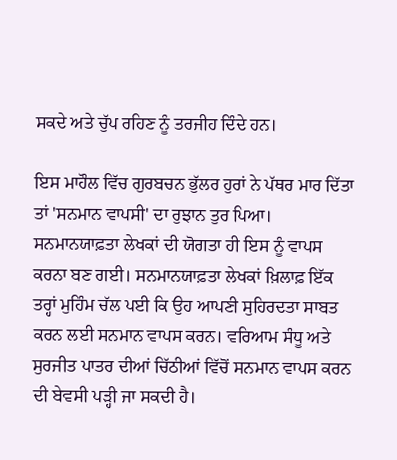ਸਕਦੇ ਅਤੇ ਚੁੱਪ ਰਹਿਣ ਨੂੰ ਤਰਜੀਹ ਦਿੰਦੇ ਹਨ।

ਇਸ ਮਾਹੌਲ ਵਿੱਚ ਗੁਰਬਚਨ ਭੁੱਲਰ ਹੁਰਾਂ ਨੇ ਪੱਥਰ ਮਾਰ ਦਿੱਤਾ ਤਾਂ 'ਸਨਮਾਨ ਵਾਪਸੀ' ਦਾ ਰੁਝਾਨ ਤੁਰ ਪਿਆ। ਸਨਮਾਨਯਾਫ਼ਤਾ ਲੇਖਕਾਂ ਦੀ ਯੋਗਤਾ ਹੀ ਇਸ ਨੂੰ ਵਾਪਸ ਕਰਨਾ ਬਣ ਗਈ। ਸਨਮਾਨਯਾਫ਼ਤਾ ਲੇਖਕਾਂ ਖ਼ਿਲਾਫ਼ ਇੱਕ ਤਰ੍ਹਾਂ ਮੁਹਿੰਮ ਚੱਲ ਪਈ ਕਿ ਉਹ ਆਪਣੀ ਸੁਹਿਰਦਤਾ ਸਾਬਤ ਕਰਨ ਲਈ ਸਨਮਾਨ ਵਾਪਸ ਕਰਨ। ਵਰਿਆਮ ਸੰਧੂ ਅਤੇ ਸੁਰਜੀਤ ਪਾਤਰ ਦੀਆਂ ਚਿੱਠੀਆਂ ਵਿੱਚੋਂ ਸਨਮਾਨ ਵਾਪਸ ਕਰਨ ਦੀ ਬੇਵਸੀ ਪੜ੍ਹੀ ਜਾ ਸਕਦੀ ਹੈ।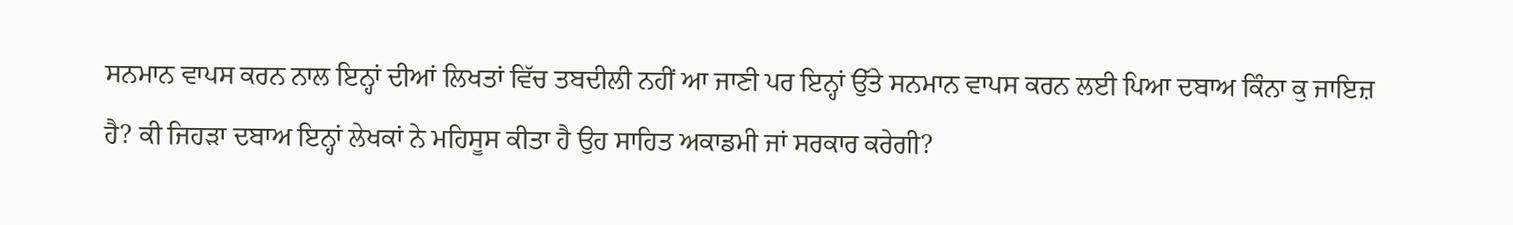ਸਨਮਾਨ ਵਾਪਸ ਕਰਨ ਨਾਲ ਇਨ੍ਹਾਂ ਦੀਆਂ ਲਿਖਤਾਂ ਵਿੱਚ ਤਬਦੀਲੀ ਨਹੀਂ ਆ ਜਾਣੀ ਪਰ ਇਨ੍ਹਾਂ ਉੱਤੇ ਸਨਮਾਨ ਵਾਪਸ ਕਰਨ ਲਈ ਪਿਆ ਦਬਾਅ ਕਿੰਨਾ ਕੁ ਜਾਇਜ਼ ਹੈ? ਕੀ ਜਿਹੜਾ ਦਬਾਅ ਇਨ੍ਹਾਂ ਲੇਖਕਾਂ ਨੇ ਮਹਿਸੂਸ ਕੀਤਾ ਹੈ ਉਹ ਸਾਹਿਤ ਅਕਾਡਮੀ ਜਾਂ ਸਰਕਾਰ ਕਰੇਗੀ?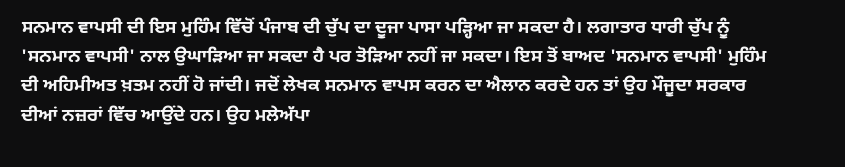ਸਨਮਾਨ ਵਾਪਸੀ ਦੀ ਇਸ ਮੁਹਿੰਮ ਵਿੱਚੋਂ ਪੰਜਾਬ ਦੀ ਚੁੱਪ ਦਾ ਦੂਜਾ ਪਾਸਾ ਪੜ੍ਹਿਆ ਜਾ ਸਕਦਾ ਹੈ। ਲਗਾਤਾਰ ਧਾਰੀ ਚੁੱਪ ਨੂੰ 'ਸਨਮਾਨ ਵਾਪਸੀ' ਨਾਲ ਉਘਾੜਿਆ ਜਾ ਸਕਦਾ ਹੈ ਪਰ ਤੋੜਿਆ ਨਹੀਂ ਜਾ ਸਕਦਾ। ਇਸ ਤੋਂ ਬਾਅਦ 'ਸਨਮਾਨ ਵਾਪਸੀ' ਮੁਹਿੰਮ ਦੀ ਅਹਿਮੀਅਤ ਖ਼ਤਮ ਨਹੀਂ ਹੋ ਜਾਂਦੀ। ਜਦੋਂ ਲੇਖਕ ਸਨਮਾਨ ਵਾਪਸ ਕਰਨ ਦਾ ਐਲਾਨ ਕਰਦੇ ਹਨ ਤਾਂ ਉਹ ਮੌਜੂਦਾ ਸਰਕਾਰ ਦੀਆਂ ਨਜ਼ਰਾਂ ਵਿੱਚ ਆਉਂਦੇ ਹਨ। ਉਹ ਮਲੇਅੱਪਾ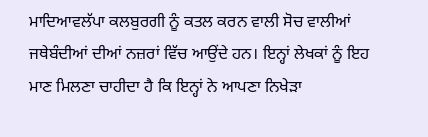ਮਾਦਿਆਵਲੱਪਾ ਕਲਬੁਰਗੀ ਨੂੰ ਕਤਲ ਕਰਨ ਵਾਲੀ ਸੋਚ ਵਾਲੀਆਂ ਜਥੇਬੰਦੀਆਂ ਦੀਆਂ ਨਜ਼ਰਾਂ ਵਿੱਚ ਆਉਂਦੇ ਹਨ। ਇਨ੍ਹਾਂ ਲੇਖਕਾਂ ਨੂੰ ਇਹ ਮਾਣ ਮਿਲਣਾ ਚਾਹੀਦਾ ਹੈ ਕਿ ਇਨ੍ਹਾਂ ਨੇ ਆਪਣਾ ਨਿਖੇੜਾ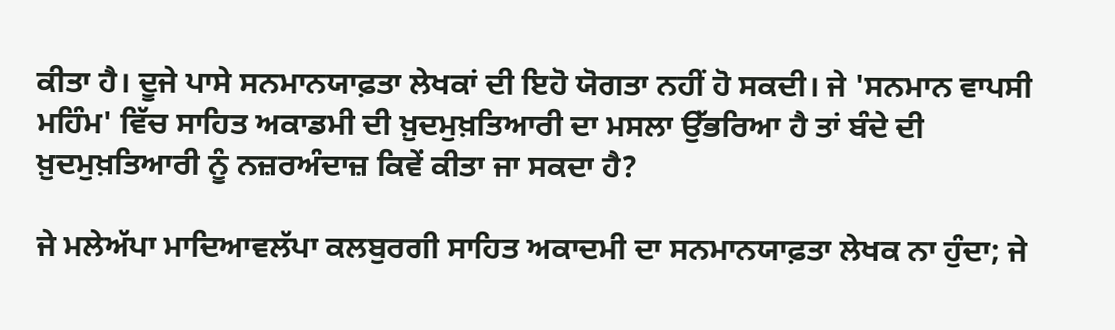ਕੀਤਾ ਹੈ। ਦੂਜੇ ਪਾਸੇ ਸਨਮਾਨਯਾਫ਼ਤਾ ਲੇਖਕਾਂ ਦੀ ਇਹੋ ਯੋਗਤਾ ਨਹੀਂ ਹੋ ਸਕਦੀ। ਜੇ 'ਸਨਮਾਨ ਵਾਪਸੀ ਮਹਿੰਮ' ਵਿੱਚ ਸਾਹਿਤ ਅਕਾਡਮੀ ਦੀ ਖ਼ੁਦਮੁਖ਼ਤਿਆਰੀ ਦਾ ਮਸਲਾ ਉੱਭਰਿਆ ਹੈ ਤਾਂ ਬੰਦੇ ਦੀ ਖ਼ੁਦਮੁਖ਼ਤਿਆਰੀ ਨੂੰ ਨਜ਼ਰਅੰਦਾਜ਼ ਕਿਵੇਂ ਕੀਤਾ ਜਾ ਸਕਦਾ ਹੈ?

ਜੇ ਮਲੇਅੱਪਾ ਮਾਦਿਆਵਲੱਪਾ ਕਲਬੁਰਗੀ ਸਾਹਿਤ ਅਕਾਦਮੀ ਦਾ ਸਨਮਾਨਯਾਫ਼ਤਾ ਲੇਖਕ ਨਾ ਹੁੰਦਾ; ਜੇ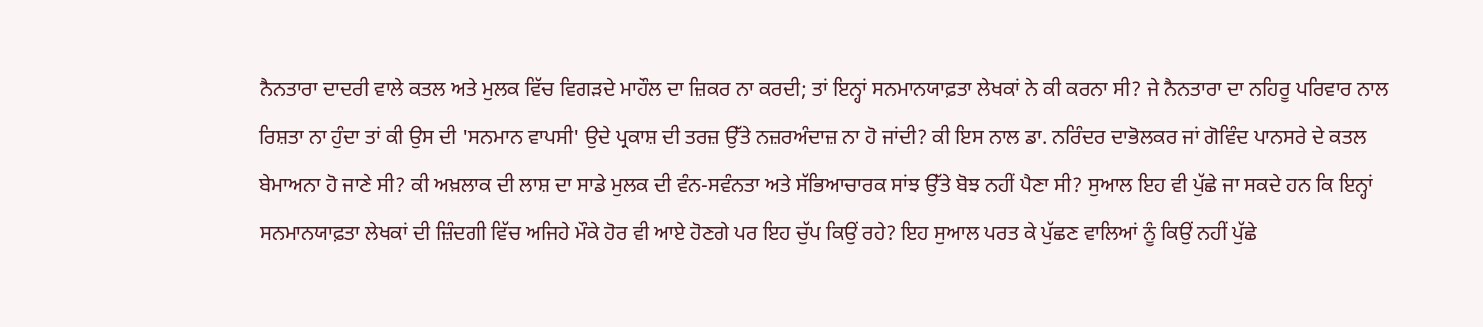ਨੈਨਤਾਰਾ ਦਾਦਰੀ ਵਾਲੇ ਕਤਲ ਅਤੇ ਮੁਲਕ ਵਿੱਚ ਵਿਗੜਦੇ ਮਾਹੌਲ ਦਾ ਜ਼ਿਕਰ ਨਾ ਕਰਦੀ; ਤਾਂ ਇਨ੍ਹਾਂ ਸਨਮਾਨਯਾਫ਼ਤਾ ਲੇਖਕਾਂ ਨੇ ਕੀ ਕਰਨਾ ਸੀ? ਜੇ ਨੈਨਤਾਰਾ ਦਾ ਨਹਿਰੂ ਪਰਿਵਾਰ ਨਾਲ ਰਿਸ਼ਤਾ ਨਾ ਹੁੰਦਾ ਤਾਂ ਕੀ ਉਸ ਦੀ 'ਸਨਮਾਨ ਵਾਪਸੀ' ਉਦੇ ਪ੍ਰਕਾਸ਼ ਦੀ ਤਰਜ਼ ਉੱਤੇ ਨਜ਼ਰਅੰਦਾਜ਼ ਨਾ ਹੋ ਜਾਂਦੀ? ਕੀ ਇਸ ਨਾਲ ਡਾ. ਨਰਿੰਦਰ ਦਾਭੋਲਕਰ ਜਾਂ ਗੋਵਿੰਦ ਪਾਨਸਰੇ ਦੇ ਕਤਲ ਬੇਮਾਅਨਾ ਹੋ ਜਾਣੇ ਸੀ? ਕੀ ਅਖ਼ਲਾਕ ਦੀ ਲਾਸ਼ ਦਾ ਸਾਡੇ ਮੁਲਕ ਦੀ ਵੰਨ-ਸਵੰਨਤਾ ਅਤੇ ਸੱਭਿਆਚਾਰਕ ਸਾਂਝ ਉੱਤੇ ਬੋਝ ਨਹੀਂ ਪੈਣਾ ਸੀ? ਸੁਆਲ ਇਹ ਵੀ ਪੁੱਛੇ ਜਾ ਸਕਦੇ ਹਨ ਕਿ ਇਨ੍ਹਾਂ ਸਨਮਾਨਯਾਫ਼ਤਾ ਲੇਖਕਾਂ ਦੀ ਜ਼ਿੰਦਗੀ ਵਿੱਚ ਅਜਿਹੇ ਮੌਕੇ ਹੋਰ ਵੀ ਆਏ ਹੋਣਗੇ ਪਰ ਇਹ ਚੁੱਪ ਕਿਉਂ ਰਹੇ? ਇਹ ਸੁਆਲ ਪਰਤ ਕੇ ਪੁੱਛਣ ਵਾਲਿਆਂ ਨੂੰ ਕਿਉਂ ਨਹੀਂ ਪੁੱਛੇ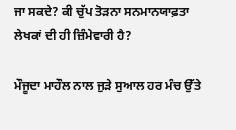ਜਾ ਸਕਦੇ? ਕੀ ਚੁੱਪ ਤੋੜਨਾ ਸਨਮਾਨਯਾਫ਼ਤਾ ਲੇਖਕਾਂ ਦੀ ਹੀ ਜ਼ਿੰਮੇਵਾਰੀ ਹੈ?

ਮੌਜੂਦਾ ਮਾਹੌਲ ਨਾਲ ਜੁੜੇ ਸੁਆਲ ਹਰ ਮੰਚ ਉੱਤੇ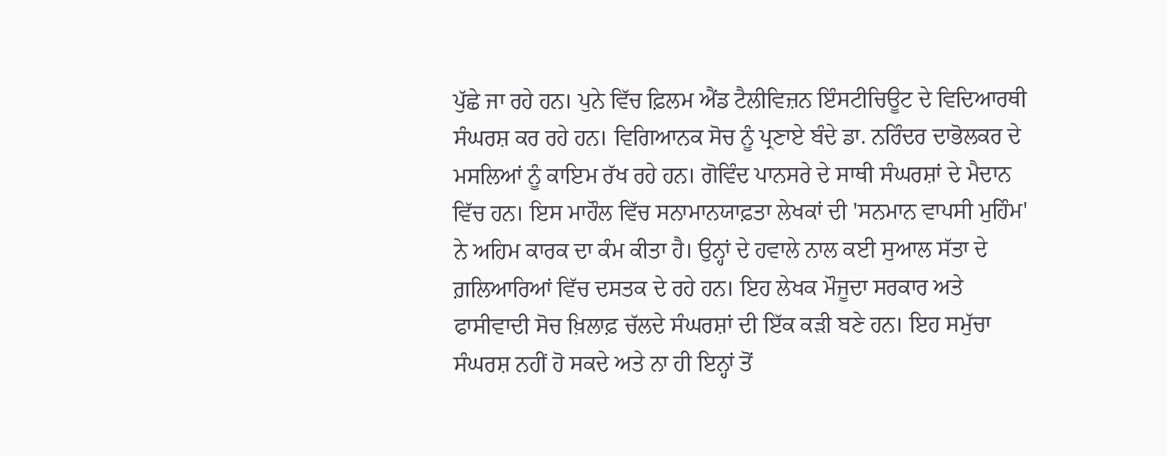ਪੁੱਛੇ ਜਾ ਰਹੇ ਹਨ। ਪੁਨੇ ਵਿੱਚ ਫ਼ਿਲਮ ਐਂਡ ਟੈਲੀਵਿਜ਼ਨ ਇੰਸਟੀਚਿਊਟ ਦੇ ਵਿਦਿਆਰਥੀ ਸੰਘਰਸ਼ ਕਰ ਰਹੇ ਹਨ। ਵਿਗਿਆਨਕ ਸੋਚ ਨੂੰ ਪ੍ਰਣਾਏ ਬੰਦੇ ਡਾ. ਨਰਿੰਦਰ ਦਾਭੋਲਕਰ ਦੇ ਮਸਲਿਆਂ ਨੂੰ ਕਾਇਮ ਰੱਖ ਰਹੇ ਹਨ। ਗੋਵਿੰਦ ਪਾਨਸਰੇ ਦੇ ਸਾਥੀ ਸੰਘਰਸ਼ਾਂ ਦੇ ਮੈਦਾਨ ਵਿੱਚ ਹਨ। ਇਸ ਮਾਹੌਲ ਵਿੱਚ ਸਨਾਮਾਨਯਾਫ਼ਤਾ ਲੇਖਕਾਂ ਦੀ 'ਸਨਮਾਨ ਵਾਪਸੀ ਮੁਹਿੰਮ' ਨੇ ਅਹਿਮ ਕਾਰਕ ਦਾ ਕੰਮ ਕੀਤਾ ਹੈ। ਉਨ੍ਹਾਂ ਦੇ ਹਵਾਲੇ ਨਾਲ ਕਈ ਸੁਆਲ ਸੱਤਾ ਦੇ ਗ਼ਲਿਆਰਿਆਂ ਵਿੱਚ ਦਸਤਕ ਦੇ ਰਹੇ ਹਨ। ਇਹ ਲੇਖਕ ਮੌਜੂਦਾ ਸਰਕਾਰ ਅਤੇ ਫਾਸੀਵਾਦੀ ਸੋਚ ਖ਼ਿਲਾਫ਼ ਚੱਲਦੇ ਸੰਘਰਸ਼ਾਂ ਦੀ ਇੱਕ ਕੜੀ ਬਣੇ ਹਨ। ਇਹ ਸਮੁੱਚਾ ਸੰਘਰਸ਼ ਨਹੀਂ ਹੋ ਸਕਦੇ ਅਤੇ ਨਾ ਹੀ ਇਨ੍ਹਾਂ ਤੋਂ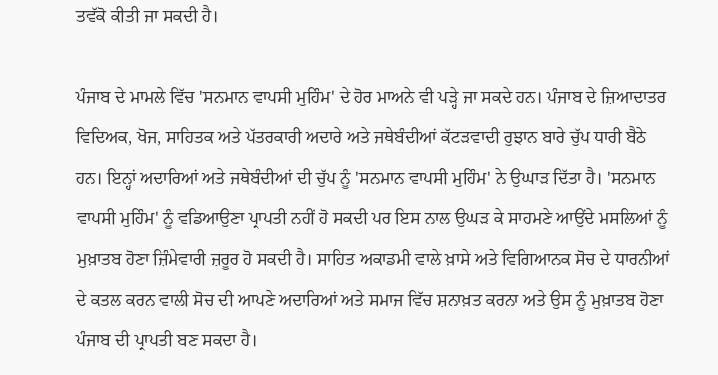ਤਵੱਕੋ ਕੀਤੀ ਜਾ ਸਕਦੀ ਹੈ।

ਪੰਜਾਬ ਦੇ ਮਾਮਲੇ ਵਿੱਚ 'ਸਨਮਾਨ ਵਾਪਸੀ ਮੁਹਿੰਮ' ਦੇ ਹੋਰ ਮਾਅਨੇ ਵੀ ਪੜ੍ਹੇ ਜਾ ਸਕਦੇ ਹਨ। ਪੰਜਾਬ ਦੇ ਜ਼ਿਆਦਾਤਰ ਵਿਦਿਅਕ, ਖੋਜ, ਸਾਹਿਤਕ ਅਤੇ ਪੱਤਰਕਾਰੀ ਅਦਾਰੇ ਅਤੇ ਜਥੇਬੰਦੀਆਂ ਕੱਟੜਵਾਦੀ ਰੁਝਾਨ ਬਾਰੇ ਚੁੱਪ ਧਾਰੀ ਬੈਠੇ ਹਨ। ਇਨ੍ਹਾਂ ਅਦਾਰਿਆਂ ਅਤੇ ਜਥੇਬੰਦੀਆਂ ਦੀ ਚੁੱਪ ਨੂੰ 'ਸਨਮਾਨ ਵਾਪਸੀ ਮੁਹਿੰਮ' ਨੇ ਉਘਾੜ ਦਿੱਤਾ ਹੈ। 'ਸਨਮਾਨ ਵਾਪਸੀ ਮੁਹਿੰਮ' ਨੂੰ ਵਡਿਆਉਣਾ ਪ੍ਰਾਪਤੀ ਨਹੀਂ ਹੋ ਸਕਦੀ ਪਰ ਇਸ ਨਾਲ ਉਘੜ ਕੇ ਸਾਹਮਣੇ ਆਉਂਦੇ ਮਸਲਿਆਂ ਨੂੰ ਮੁਖ਼ਾਤਬ ਹੋਣਾ ਜ਼ਿੰਮੇਵਾਰੀ ਜ਼ਰੂਰ ਹੋ ਸਕਦੀ ਹੈ। ਸਾਹਿਤ ਅਕਾਡਮੀ ਵਾਲੇ ਖ਼ਾਸੇ ਅਤੇ ਵਿਗਿਆਨਕ ਸੋਚ ਦੇ ਧਾਰਨੀਆਂ ਦੇ ਕਤਲ ਕਰਨ ਵਾਲੀ ਸੋਚ ਦੀ ਆਪਣੇ ਅਦਾਰਿਆਂ ਅਤੇ ਸਮਾਜ ਵਿੱਚ ਸ਼ਨਾਖ਼ਤ ਕਰਨਾ ਅਤੇ ਉਸ ਨੂੰ ਮੁਖ਼ਾਤਬ ਹੋਣਾ ਪੰਜਾਬ ਦੀ ਪ੍ਰਾਪਤੀ ਬਣ ਸਕਦਾ ਹੈ।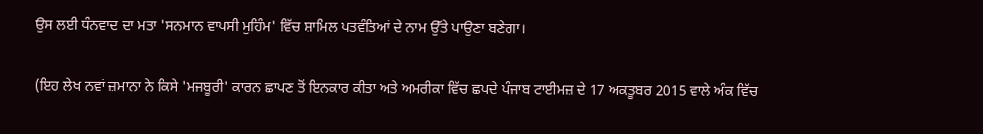ਉਸ ਲਈ ਧੰਨਵਾਦ ਦਾ ਮਤਾ 'ਸਨਮਾਨ ਵਾਪਸੀ ਮੁਹਿੰਮ' ਵਿੱਚ ਸ਼ਾਮਿਲ ਪਤਵੰਤਿਆਂ ਦੇ ਨਾਮ ਉੱਤੇ ਪਾਉਣਾ ਬਣੇਗਾ।

(ਇਹ ਲੇਖ ਨਵਾਂ ਜ਼ਮਾਨਾ ਨੇ ਕਿਸੇ 'ਮਜਬੂਰੀ' ਕਾਰਨ ਛਾਪਣ ਤੋਂ ਇਨਕਾਰ ਕੀਤਾ ਅਤੇ ਅਮਰੀਕਾ ਵਿੱਚ ਛਪਦੇ ਪੰਜਾਬ ਟਾਈਮਜ਼ ਦੇ 17 ਅਕਤੂਬਰ 2015 ਵਾਲੇ ਅੰਕ ਵਿੱਚ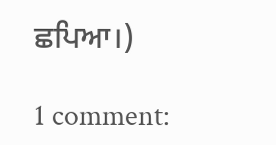ਛਪਿਆ।)

1 comment: